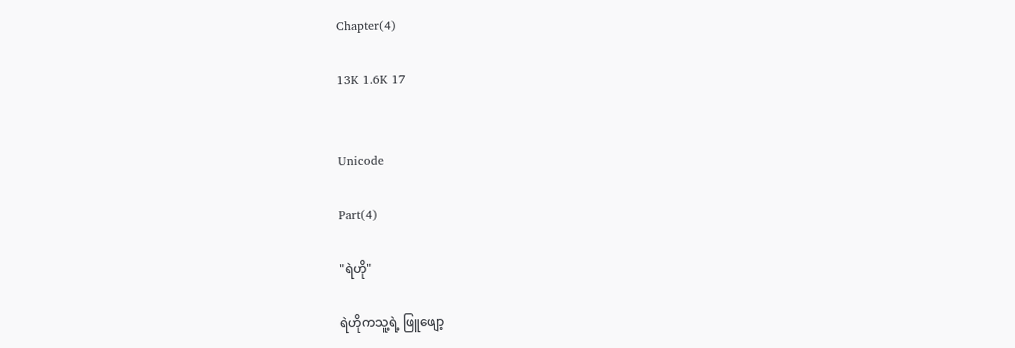Chapter(4)

13K 1.6K 17


Unicode

Part(4)

"ရဲဟို"

ရဲဟိုကသူ့ရဲ့ ဖြူဖျော့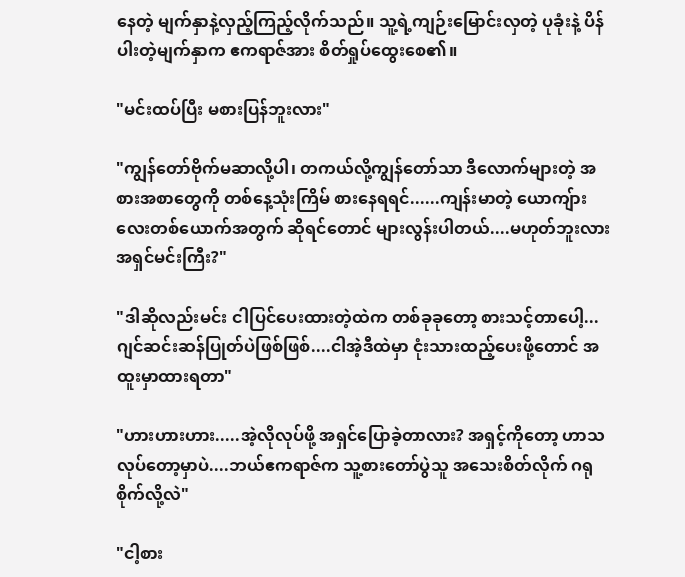နေတဲ့ မျက်နှာနဲ့လှည့်ကြည့်လိုက်သည်။ သူ့ရဲ့ကျဉ်းမြောင်းလှတဲ့ ပုခုံးနဲ့ ပိန်ပါးတဲ့မျက်နှာက ဧကရာဇ်အား စိတ်ရှုပ်ထွေးစေ၏။

"မင်းထပ်ပြီး မစားပြန်ဘူးလား"

"ကျွန်တော်ဗိုက်မဆာလို့ပါ၊ တကယ်လို့ကျွန်တော်သာ ဒီလောက်များတဲ့ အစားအစာတွေကို တစ်နေ့သုံးကြိမ် စားနေရရင်......ကျန်းမာတဲ့ ယောကျ်ားလေးတစ်ယောက်အတွက် ဆိုရင်တောင် များလွန်းပါတယ်....မဟုတ်ဘူးလား အရှင်မင်းကြီး?"

"ဒါဆိုလည်းမင်း ငါပြင်ပေးထားတဲ့ထဲက တစ်ခုခုတော့ စားသင့်တာပေါ့...ဂျင်ဆင်းဆန်ပြုတ်ပဲဖြစ်ဖြစ်....ငါအဲ့ဒီထဲမှာ ငုံးသားထည့်ပေးဖို့တောင် အထူးမှာထားရတာ"

"ဟားဟားဟား.....အဲ့လိုလုပ်ဖို့ အရှင်ပြောခဲ့တာလား? အရှင့်ကိုတော့ ဟာသလုပ်တော့မှာပဲ....ဘယ်ဧကရာဇ်က သူ့စားတော်ပွဲသူ အသေးစိတ်လိုက် ဂရုစိုက်လို့လဲ"

"ငါ့စား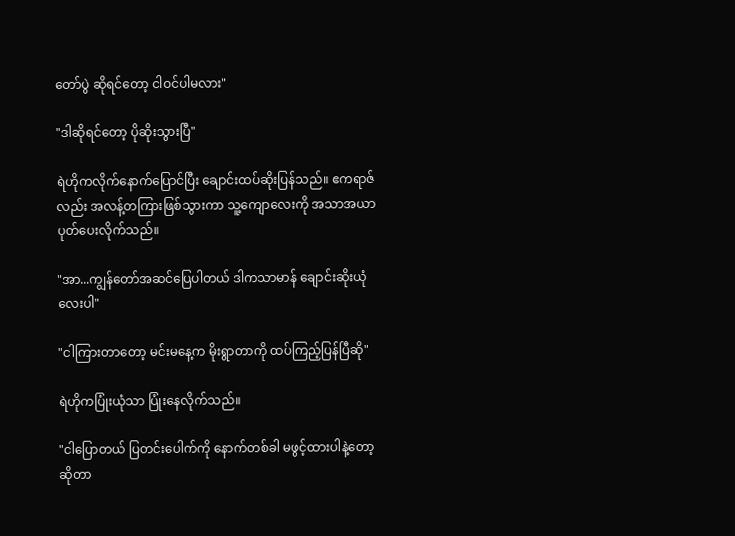တော်ပွဲ ဆိုရင်တော့ ငါဝင်ပါမလား"

"ဒါဆိုရင်တော့ ပိုဆိုးသွားပြီ"

ရဲဟိုကလိုက်နောက်ပြောင်ပြီး ချောင်းထပ်ဆိုးပြန်သည်။ ဧကရာဇ်လည်း အလန့်တကြားဖြစ်သွားကာ သူ့ကျောလေးကို အသာအယာ ပုတ်ပေးလိုက်သည်။

"အာ...ကျွန်တော်အဆင်ပြေပါတယ် ဒါကသာမာန် ချောင်းဆိုးယုံလေးပါ"

"ငါကြားတာတော့ မင်းမနေ့က မိုးရွာတာကို ထပ်ကြည့်ပြန်ပြီဆို"

ရဲဟိုကပြုံးယုံသာ ပြုံးနေလိုက်သည်။

"ငါပြောတယ် ပြတင်းပေါက်ကို နောက်တစ်ခါ မဖွင့်ထားပါနဲ့တော့ ဆိုတာ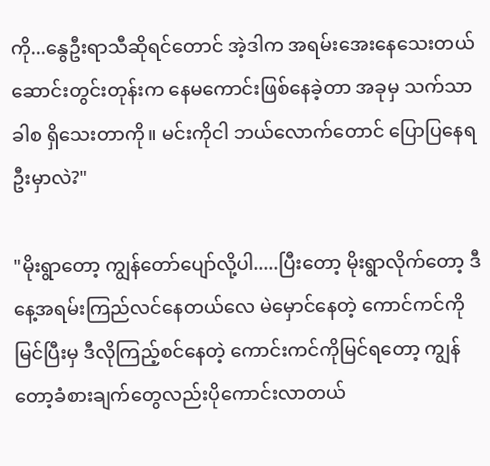ကို...နွေဦးရာသီဆိုရင်တောင် အဲ့ဒါက အရမ်းအေးနေသေးတယ် ဆောင်းတွင်းတုန်းက နေမကောင်းဖြစ်နေခဲ့တာ အခုမှ သက်သာခါစ ရှိသေးတာကို။ မင်းကိုငါ ဘယ်လောက်တောင် ပြောပြနေရဦးမှာလဲ?"

"မိုးရွာတော့ ကျွန်တော်ပျော်လို့ပါ.....ပြီးတော့ မိုးရွာလိုက်တော့ ဒီနေ့အရမ်းကြည်လင်နေတယ်လေ မဲမှောင်နေတဲ့ ကောင်ကင်ကိုမြင်ပြီးမှ ဒီလိုကြည့်စင်နေတဲ့ ကောင်းကင်ကိုမြင်ရတော့ ကျွန်တော့ခံစားချက်တွေလည်းပိုကောင်းလာတယ်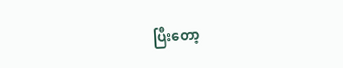ပြီးတော့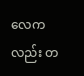လေကလည်း တ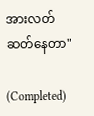အားလတ်ဆတ်နေတာ"

(Completed)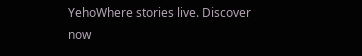YehoWhere stories live. Discover now